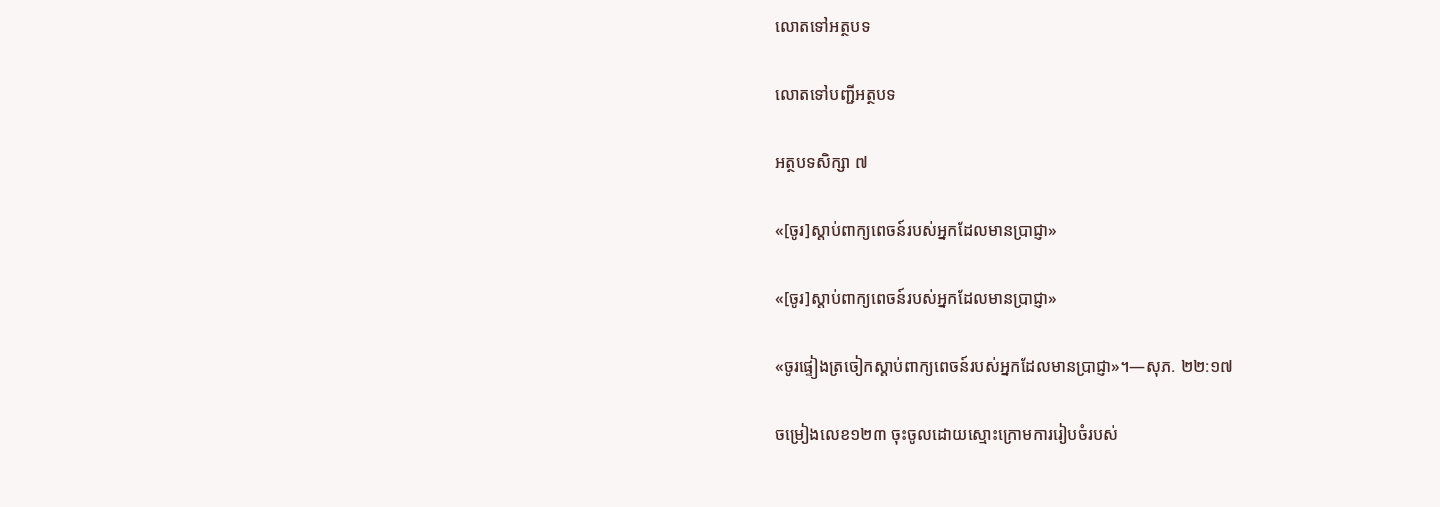លោតទៅអត្ថបទ

លោតទៅបញ្ជីអត្ថបទ

អត្ថបទសិក្សា ៧

«[ចូរ]ស្ដាប់ពាក្យពេចន៍របស់អ្នកដែលមានប្រាជ្ញា»

«[ចូរ]ស្ដាប់ពាក្យពេចន៍របស់អ្នកដែលមានប្រាជ្ញា»

«ចូរផ្ទៀងត្រចៀកស្ដាប់ពាក្យពេចន៍របស់អ្នកដែលមានប្រាជ្ញា»។—សុភ. ២២:១៧

ចម្រៀងលេខ១២៣ ចុះចូលដោយស្មោះក្រោមការរៀបចំរបស់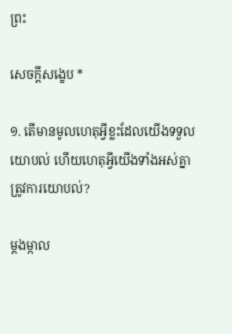ព្រះ

សេចក្ដីសង្ខេប *

១. តើមានមូលហេតុអ្វីខ្លះដែលយើងទទួលយោបល់ ហើយហេតុអ្វីយើងទាំងអស់គ្នាត្រូវការយោបល់?

ម្ដងម្កាល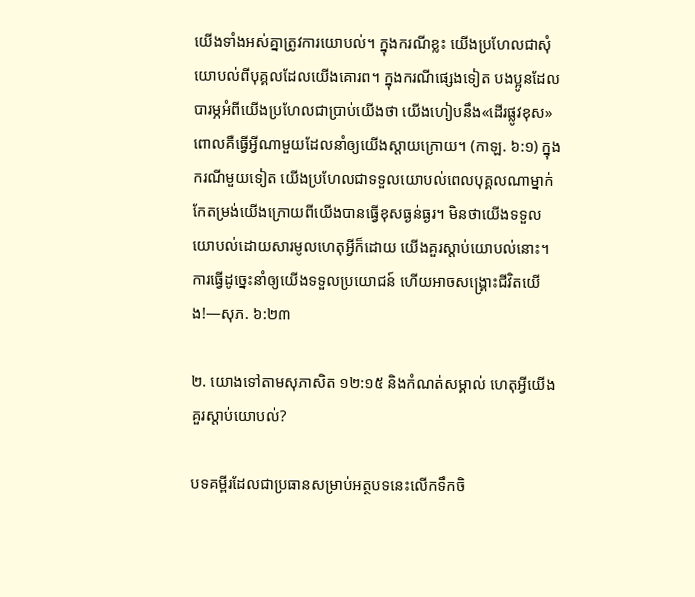យើងទាំងអស់គ្នាត្រូវការយោបល់។ ក្នុងករណីខ្លះ យើងប្រហែលជាសុំយោបល់ពីបុគ្គលដែលយើងគោរព។ ក្នុងករណីផ្សេងទៀត បងប្អូនដែលបារម្ភអំពីយើងប្រហែលជាប្រាប់យើងថា យើងហៀបនឹង«ដើរផ្លូវខុស» ពោលគឺធ្វើអ្វីណាមួយដែលនាំឲ្យយើងស្ដាយក្រោយ។ (កាឡ. ៦:១) ក្នុងករណីមួយទៀត យើងប្រហែលជាទទួលយោបល់ពេលបុគ្គលណាម្នាក់កែតម្រង់យើងក្រោយពីយើងបានធ្វើខុសធ្ងន់ធ្ងរ។ មិនថាយើងទទួលយោបល់ដោយសារមូលហេតុអ្វីក៏ដោយ យើងគួរស្ដាប់យោបល់នោះ។ ការធ្វើដូច្នេះនាំឲ្យយើងទទួលប្រយោជន៍ ហើយអាចសង្គ្រោះជីវិតយើង!—សុភ. ៦:២៣

២. យោងទៅតាមសុភាសិត ១២:១៥ និងកំណត់សម្គាល់ ហេតុអ្វីយើងគួរស្ដាប់យោបល់?

បទគម្ពីរដែលជាប្រធានសម្រាប់អត្ថបទនេះលើកទឹកចិ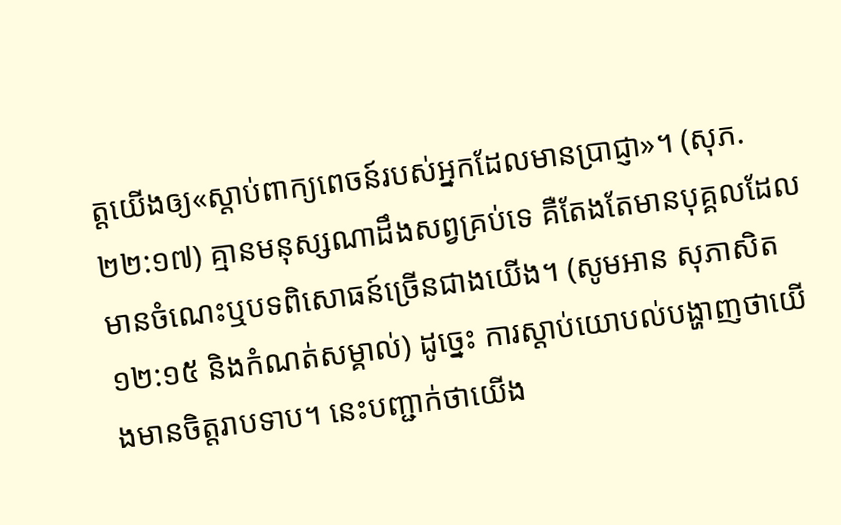ត្តយើងឲ្យ«ស្ដាប់ពាក្យពេចន៍របស់អ្នកដែលមានប្រាជ្ញា»។ (សុភ. ២២:១៧) គ្មានមនុស្សណាដឹងសព្វគ្រប់ទេ គឺតែងតែមានបុគ្គលដែលមានចំណេះឬបទពិសោធន៍ច្រើនជាងយើង។ (សូមអាន សុភាសិត ១២:១៥ និងកំណត់សម្គាល់) ដូច្នេះ ការស្ដាប់យោបល់បង្ហាញថាយើងមានចិត្តរាបទាប។ នេះបញ្ជាក់ថាយើង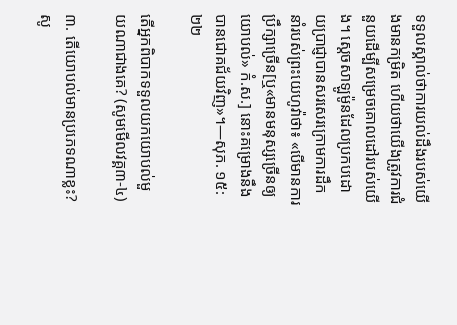ទទួលស្គាល់ថាការយល់ដឹងរបស់យើងមានកម្រិត ហើយថាយើងត្រូវការជំនួយដើម្បីសម្រេចគោលដៅរបស់យើង។ ស្ដេចសាឡូម៉ូនដែលប្រកបដោយប្រាជ្ញាបានសរសេរក្រោមការដឹកនាំរបស់ព្រះយេហូវ៉ាថា៖ «បើមានការប្រឹក្សាច្រើន[ឬ«មានមនុស្សច្រើនឲ្យយោបល់» កំ.ស.] នោះគម្រោងនឹងបានជោគជ័យវិញ»។—សុភ. ១៥:២២

តើអ្នកពិបាកទទួលយកយោបល់មួយណាជាងគេ? (សូមមើលវគ្គ៣-៤)

៣. តើយោបល់មានប្រភេទណាខ្លះ? សូ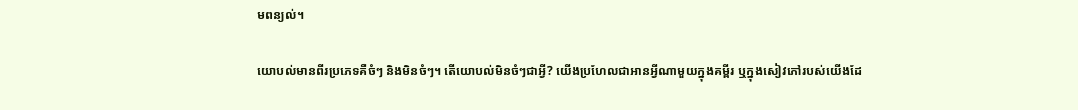មពន្យល់។

យោបល់មានពីរប្រភេទគឺចំៗ និងមិនចំៗ។ តើយោបល់មិនចំៗជាអ្វី? យើងប្រហែលជាអានអ្វីណាមួយក្នុងគម្ពីរ ឬក្នុងសៀវភៅរបស់យើងដែ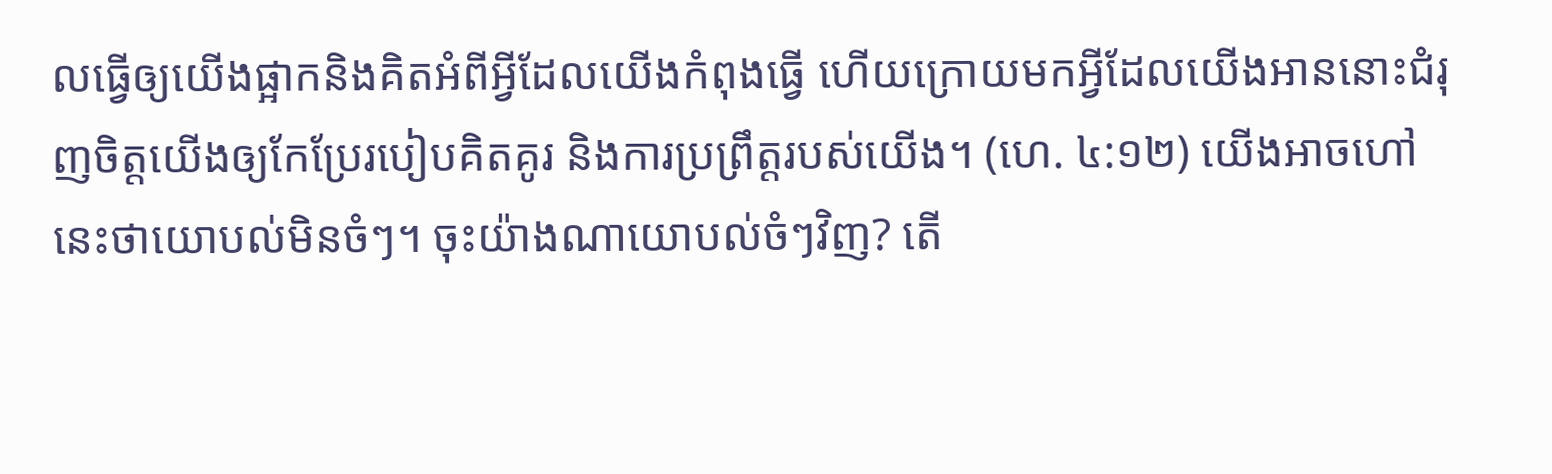លធ្វើឲ្យយើងផ្អាកនិងគិតអំពីអ្វីដែលយើងកំពុងធ្វើ ហើយក្រោយមកអ្វីដែលយើងអាននោះជំរុញចិត្តយើងឲ្យកែប្រែរបៀបគិតគូរ និងការប្រព្រឹត្តរបស់យើង។ (ហេ. ៤:១២) យើងអាចហៅនេះថាយោបល់មិនចំៗ។ ចុះយ៉ាងណាយោបល់ចំៗវិញ? តើ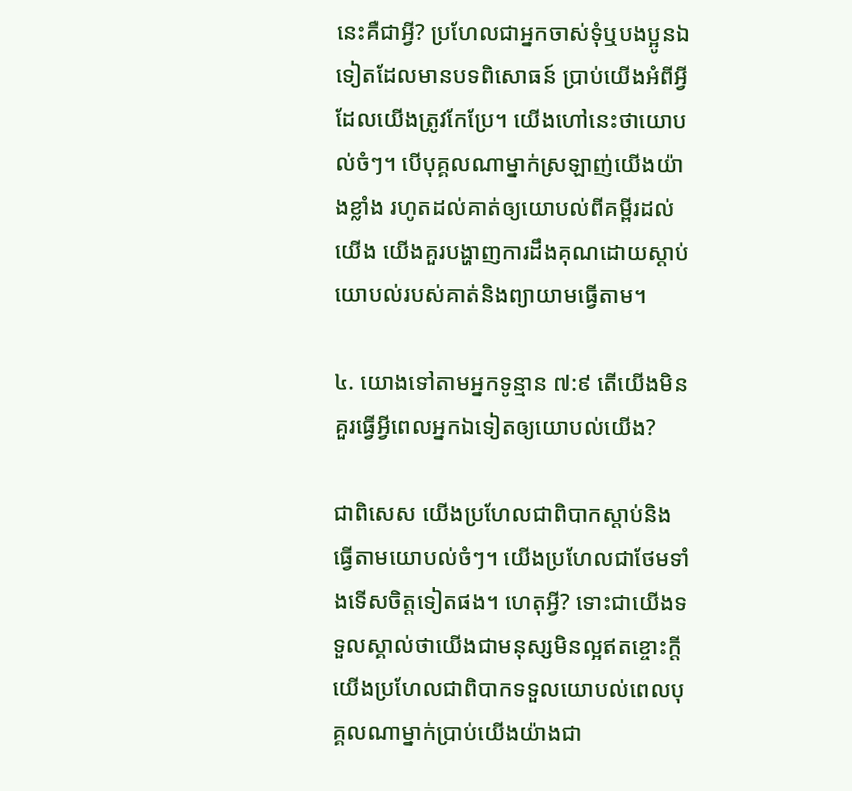នេះគឺជាអ្វី? ប្រហែលជាអ្នកចាស់ទុំឬបងប្អូនឯទៀតដែលមានបទពិសោធន៍ ប្រាប់យើងអំពីអ្វីដែលយើងត្រូវកែប្រែ។ យើងហៅនេះថាយោបល់ចំៗ។ បើបុគ្គលណាម្នាក់ស្រឡាញ់យើងយ៉ាងខ្លាំង រហូតដល់គាត់ឲ្យយោបល់ពីគម្ពីរដល់យើង យើងគួរបង្ហាញការដឹងគុណដោយស្ដាប់យោបល់របស់គាត់និងព្យាយាមធ្វើតាម។

៤. យោងទៅតាមអ្នកទូន្មាន ៧:៩ តើយើងមិនគួរធ្វើអ្វីពេលអ្នកឯទៀតឲ្យយោបល់យើង?

ជាពិសេស យើងប្រហែលជាពិបាកស្ដាប់និងធ្វើតាមយោបល់ចំៗ។ យើងប្រហែលជាថែមទាំងទើសចិត្តទៀតផង។ ហេតុអ្វី? ទោះជាយើងទទួលស្គាល់ថាយើងជាមនុស្សមិនល្អឥតខ្ចោះក្ដី យើងប្រហែលជាពិបាកទទួលយោបល់ពេលបុគ្គលណាម្នាក់ប្រាប់យើងយ៉ាងជា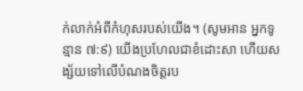ក់លាក់អំពីកំហុសរបស់យើង។ (សូមអាន អ្នកទូន្មាន ៧:៩) យើងប្រហែលជាខំដោះសា ហើយសង្ស័យទៅលើបំណងចិត្តរប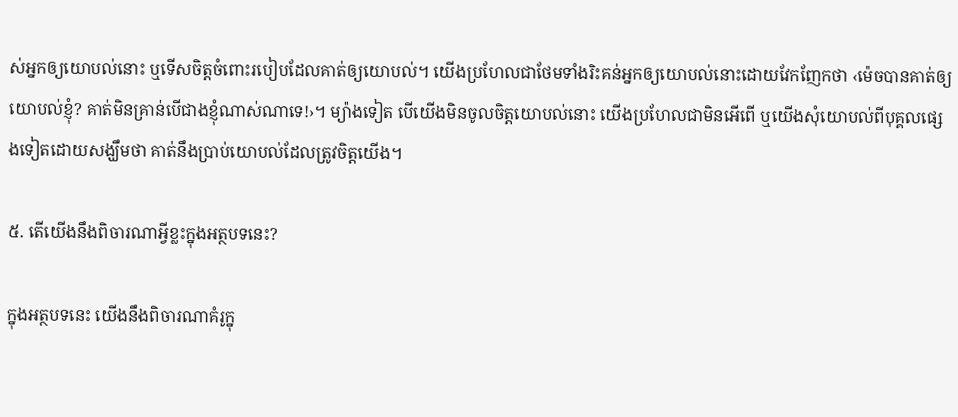ស់អ្នកឲ្យយោបល់នោះ ឬទើសចិត្តចំពោះរបៀបដែលគាត់ឲ្យយោបល់។ យើងប្រហែលជាថែមទាំងរិះគន់អ្នកឲ្យយោបល់នោះដោយវែកញែកថា ‹ម៉េចបានគាត់ឲ្យយោបល់ខ្ញុំ? គាត់មិនគ្រាន់បើជាងខ្ញុំណាស់ណាទេ!›។ ម្យ៉ាងទៀត បើយើងមិនចូលចិត្តយោបល់នោះ យើងប្រហែលជាមិនអើពើ ឬយើងសុំយោបល់ពីបុគ្គលផ្សេងទៀតដោយសង្ឃឹមថា គាត់នឹងប្រាប់យោបល់ដែលត្រូវចិត្តយើង។

៥. តើយើងនឹងពិចារណាអ្វីខ្លះក្នុងអត្ថបទនេះ?

ក្នុងអត្ថបទនេះ យើងនឹងពិចារណាគំរូក្នុ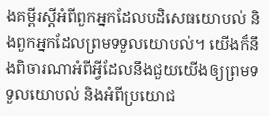ងគម្ពីរស្ដីអំពីពួកអ្នកដែលបដិសេធយោបល់ និងពួកអ្នកដែលព្រមទទួលយោបល់។ យើងក៏នឹងពិចារណាអំពីអ្វីដែលនឹងជួយយើងឲ្យព្រមទទួលយោបល់ និងអំពីប្រយោជ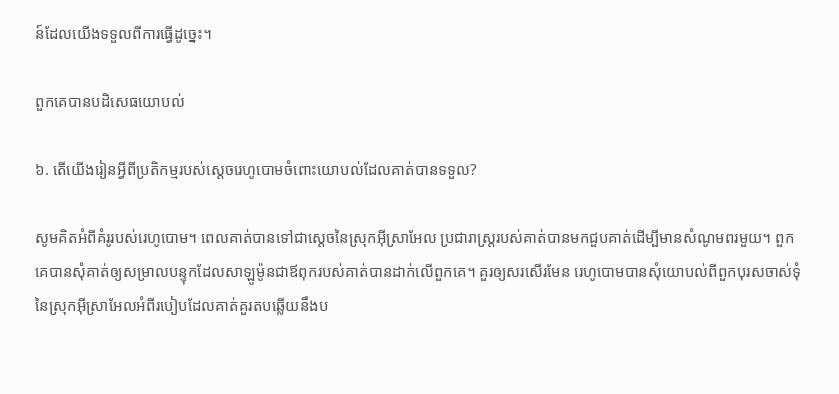ន៍ដែលយើងទទួលពីការធ្វើដូច្នេះ។

ពួកគេបានបដិសេធយោបល់

៦. តើយើងរៀនអ្វីពីប្រតិកម្មរបស់ស្ដេចរេហូបោមចំពោះយោបល់ដែលគាត់បានទទួល?

សូមគិតអំពីគំរូរបស់រេហូបោម។ ពេលគាត់បានទៅជាស្ដេចនៃស្រុកអ៊ីស្រាអែល ប្រជារាស្ត្ររបស់គាត់បានមកជួបគាត់ដើម្បីមានសំណូមពរមួយ។ ពួកគេបានសុំគាត់ឲ្យសម្រាលបន្ទុកដែលសាឡូម៉ូនជាឪពុករបស់គាត់បានដាក់លើពួកគេ។ គួរឲ្យសរសើរមែន រេហូបោមបានសុំយោបល់ពីពួកបុរសចាស់ទុំនៃស្រុកអ៊ីស្រាអែលអំពីរបៀបដែលគាត់គួរតបឆ្លើយនឹងប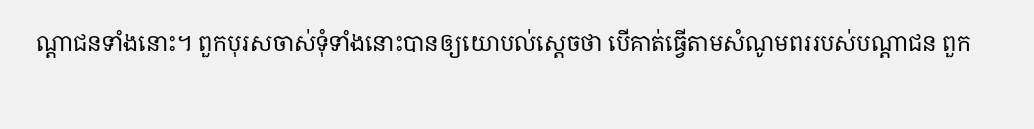ណ្ដាជនទាំងនោះ។ ពួកបុរសចាស់ទុំទាំងនោះបានឲ្យយោបល់ស្ដេចថា បើគាត់ធ្វើតាមសំណូមពររបស់បណ្ដាជន ពួក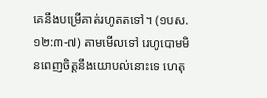គេនឹងបម្រើគាត់រហូតតទៅ។ (១បស. ១២:៣-៧) តាមមើលទៅ រេហូបោមមិនពេញចិត្តនឹងយោបល់នោះទេ ហេតុ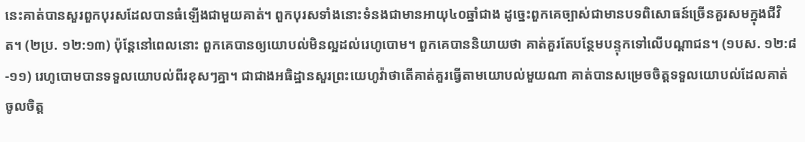នេះគាត់បានសួរពួកបុរសដែលបានធំឡើងជាមួយគាត់។ ពួកបុរសទាំងនោះទំនងជាមានអាយុ៤០ឆ្នាំជាង ដូច្នេះពួកគេច្បាស់ជាមានបទពិសោធន៍ច្រើនគួរសមក្នុងជីវិត។ (២ប្រ. ១២:១៣) ប៉ុន្តែនៅពេលនោះ ពួកគេបានឲ្យយោបល់មិនល្អដល់រេហូបោម។ ពួកគេបាននិយាយថា គាត់គួរតែបន្ថែមបន្ទុកទៅលើបណ្ដាជន។ (១បស. ១២:៨-១១) រេហូបោមបានទទួលយោបល់ពីរខុសៗគ្នា។ ជាជាងអធិដ្ឋានសួរព្រះយេហូវ៉ាថាតើគាត់គួរធ្វើតាមយោបល់មួយណា គាត់បានសម្រេចចិត្តទទួលយោបល់ដែលគាត់ចូលចិត្ត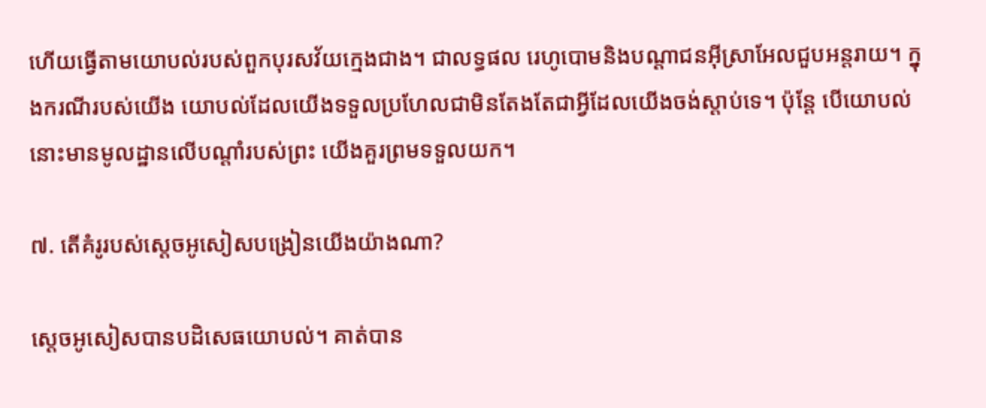ហើយធ្វើតាមយោបល់របស់ពួកបុរសវ័យក្មេងជាង។ ជាលទ្ធផល រេហូបោមនិងបណ្ដាជនអ៊ីស្រាអែលជួបអន្តរាយ។ ក្នុងករណីរបស់យើង យោបល់ដែលយើងទទួលប្រហែលជាមិនតែងតែជាអ្វីដែលយើងចង់ស្ដាប់ទេ។ ប៉ុន្តែ បើយោបល់នោះមានមូលដ្ឋានលើបណ្ដាំរបស់ព្រះ យើងគួរព្រមទទួលយក។

៧. តើគំរូរបស់ស្ដេចអូសៀសបង្រៀនយើងយ៉ាងណា?

ស្ដេចអូសៀសបានបដិសេធយោបល់។ គាត់បាន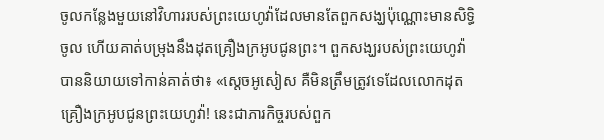ចូលកន្លែងមួយនៅវិហាររបស់ព្រះយេហូវ៉ាដែលមានតែពួកសង្ឃប៉ុណ្ណោះមានសិទ្ធិចូល ហើយគាត់បម្រុងនឹងដុតគ្រឿងក្រអូបជូនព្រះ។ ពួកសង្ឃរបស់ព្រះយេហូវ៉ាបាននិយាយទៅកាន់គាត់ថា៖ «ស្ដេចអូសៀស គឺមិនត្រឹមត្រូវទេដែលលោកដុតគ្រឿងក្រអូបជូនព្រះយេហូវ៉ា! នេះជាភារកិច្ចរបស់ពួក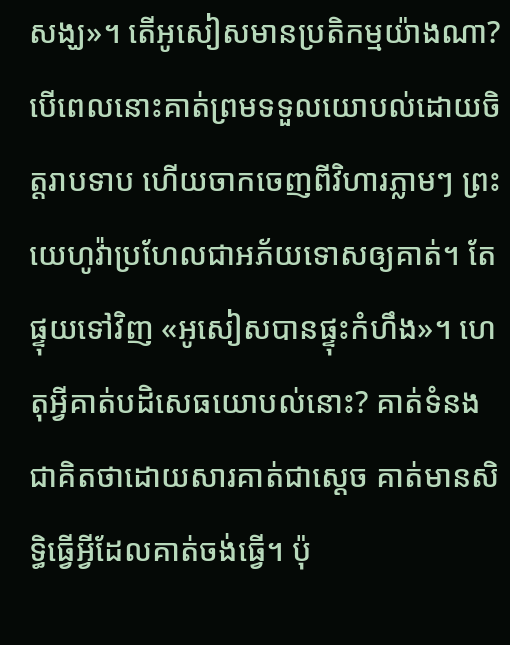សង្ឃ»។ តើអូសៀសមានប្រតិកម្មយ៉ាងណា? បើពេលនោះគាត់ព្រមទទួលយោបល់ដោយចិត្តរាបទាប ហើយចាកចេញពីវិហារភ្លាមៗ ព្រះយេហូវ៉ាប្រហែលជាអភ័យទោសឲ្យគាត់។ តែផ្ទុយទៅវិញ «អូសៀសបានផ្ទុះកំហឹង»។ ហេតុអ្វីគាត់បដិសេធយោបល់នោះ? គាត់ទំនងជាគិតថាដោយសារគាត់ជាស្ដេច គាត់មានសិទ្ធិធ្វើអ្វីដែលគាត់ចង់ធ្វើ។ ប៉ុ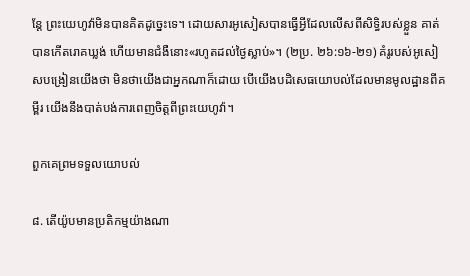ន្តែ ព្រះយេហូវ៉ាមិនបានគិតដូច្នេះទេ។ ដោយសារអូសៀសបានធ្វើអ្វីដែលលើសពីសិទ្ធិរបស់ខ្លួន គាត់បានកើតរោគឃ្លង់ ហើយមានជំងឺនោះ«រហូតដល់ថ្ងៃស្លាប់»។ (២ប្រ. ២៦:១៦-២១) គំរូរបស់អូសៀសបង្រៀនយើងថា មិនថាយើងជាអ្នកណាក៏ដោយ បើយើងបដិសេធយោបល់ដែលមានមូលដ្ឋានពីគម្ពីរ យើងនឹងបាត់បង់ការពេញចិត្តពីព្រះយេហូវ៉ា។

ពួកគេព្រមទទួលយោបល់

៨. តើយ៉ូបមានប្រតិកម្មយ៉ាងណា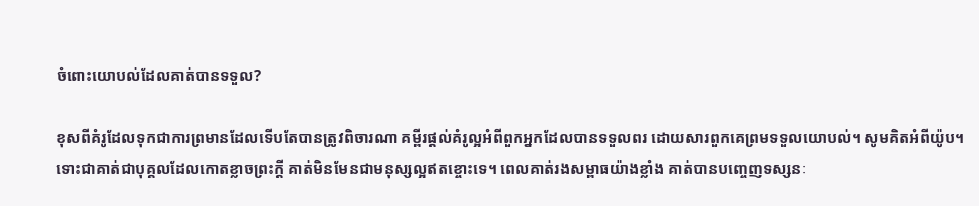ចំពោះយោបល់ដែលគាត់បានទទួល?

ខុសពីគំរូដែលទុកជាការព្រមានដែលទើបតែបានត្រូវពិចារណា គម្ពីរផ្ដល់គំរូល្អអំពីពួកអ្នកដែលបានទទួលពរ ដោយសារពួកគេព្រមទទួលយោបល់។ សូមគិតអំពីយ៉ូប។ ទោះជាគាត់ជាបុគ្គលដែលកោតខ្លាចព្រះក្ដី គាត់មិនមែនជាមនុស្សល្អឥតខ្ចោះទេ។ ពេលគាត់រងសម្ពាធយ៉ាងខ្លាំង គាត់បានបញ្ចេញទស្សនៈ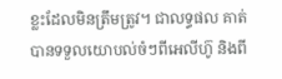ខ្លះដែលមិនត្រឹមត្រូវ។ ជាលទ្ធផល គាត់បានទទួលយោបល់ចំៗពីអេលីហ៊ូ និងពី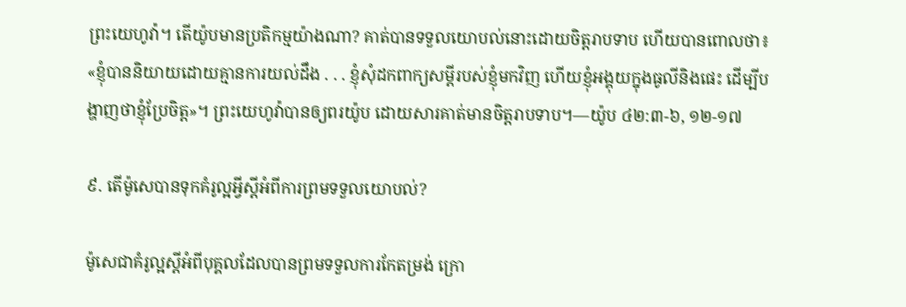ព្រះយេហូវ៉ា។ តើយ៉ូបមានប្រតិកម្មយ៉ាងណា? គាត់បានទទួលយោបល់នោះដោយចិត្តរាបទាប ហើយបានពោលថា៖ «ខ្ញុំបាននិយាយដោយគ្មានការយល់ដឹង . . . ខ្ញុំសុំដកពាក្យសម្ដីរបស់ខ្ញុំមកវិញ ហើយខ្ញុំអង្គុយក្នុងធូលីនិងផេះ ដើម្បីបង្ហាញថាខ្ញុំប្រែចិត្ត»។ ព្រះយេហូវ៉ាបានឲ្យពរយ៉ូប ដោយសារគាត់មានចិត្តរាបទាប។—យ៉ូប ៤២:៣-៦, ១២-១៧

៩. តើម៉ូសេបានទុកគំរូល្អអ្វីស្ដីអំពីការព្រមទទួលយោបល់?

ម៉ូសេជាគំរូល្អស្ដីអំពីបុគ្គលដែលបានព្រមទទួលការកែតម្រង់ ក្រោ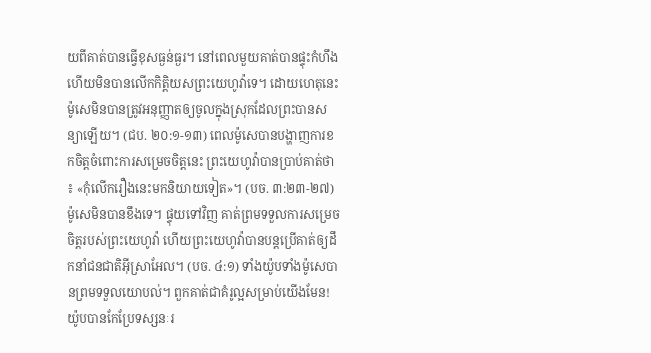យពីគាត់បានធ្វើខុសធ្ងន់ធ្ងរ។ នៅពេលមួយគាត់បានផ្ទុះកំហឹង ហើយមិនបានលើកកិត្តិយសព្រះយេហូវ៉ាទេ។ ដោយហេតុនេះ ម៉ូសេមិនបានត្រូវអនុញ្ញាតឲ្យចូលក្នុងស្រុកដែលព្រះបានសន្យាឡើយ។ (ជប. ២០:១-១៣) ពេលម៉ូសេបានបង្ហាញការខកចិត្តចំពោះការសម្រេចចិត្តនេះ ព្រះយេហូវ៉ាបានប្រាប់គាត់ថា៖ «កុំលើករឿងនេះមកនិយាយទៀត»។ (បច. ៣:២៣-២៧) ម៉ូសេមិនបានខឹងទេ។ ផ្ទុយទៅវិញ គាត់ព្រមទទួលការសម្រេចចិត្តរបស់ព្រះយេហូវ៉ា ហើយព្រះយេហូវ៉ាបានបន្តប្រើគាត់ឲ្យដឹកនាំជនជាតិអ៊ីស្រាអែល។ (បច. ៤:១) ទាំងយ៉ូបទាំងម៉ូសេបានព្រមទទួលយោបល់។ ពួកគាត់ជាគំរូល្អសម្រាប់យើងមែន! យ៉ូបបានកែប្រែទស្សនៈរ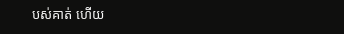បស់គាត់ ហើយ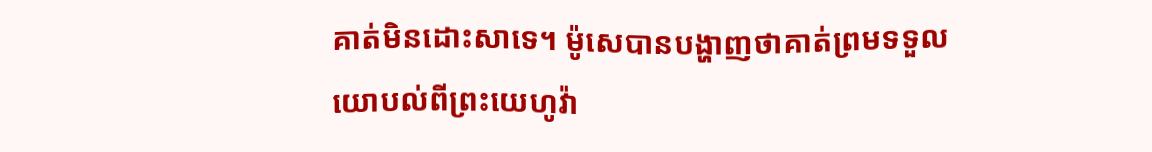គាត់មិនដោះសាទេ។ ម៉ូសេបានបង្ហាញថាគាត់ព្រមទទួលយោបល់ពីព្រះយេហូវ៉ា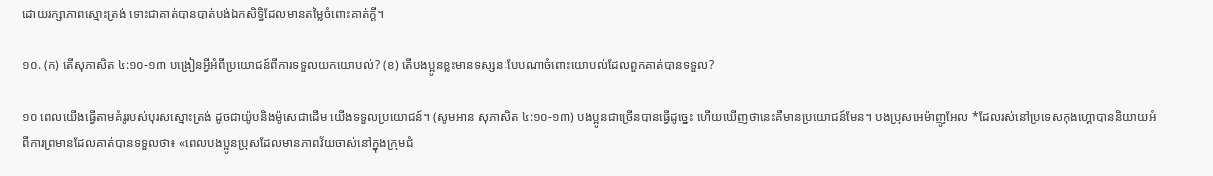ដោយរក្សាភាពស្មោះត្រង់ ទោះជាគាត់បានបាត់បង់ឯកសិទ្ធិដែលមានតម្លៃចំពោះគាត់ក្ដី។

១០. (ក) តើសុភាសិត ៤:១០-១៣ បង្រៀនអ្វីអំពីប្រយោជន៍ពីការទទួលយកយោបល់? (ខ) តើបងប្អូនខ្លះមានទស្សនៈបែបណាចំពោះយោបល់ដែលពួកគាត់បានទទួល?

១០ ពេលយើងធ្វើតាមគំរូរបស់បុរសស្មោះត្រង់ ដូចជាយ៉ូបនិងម៉ូសេជាដើម យើងទទួលប្រយោជន៍។ (សូមអាន សុភាសិត ៤:១០-១៣) បងប្អូនជាច្រើនបានធ្វើដូច្នេះ ហើយឃើញថានេះគឺមានប្រយោជន៍មែន។ បងប្រុសអេម៉ាញូអែល *ដែលរស់នៅប្រទេសកុងហ្គោបាននិយាយអំពីការព្រមានដែលគាត់បានទទួលថា៖ «ពេលបងប្អូនប្រុសដែលមានភាពវ័យចាស់នៅក្នុងក្រុមជំ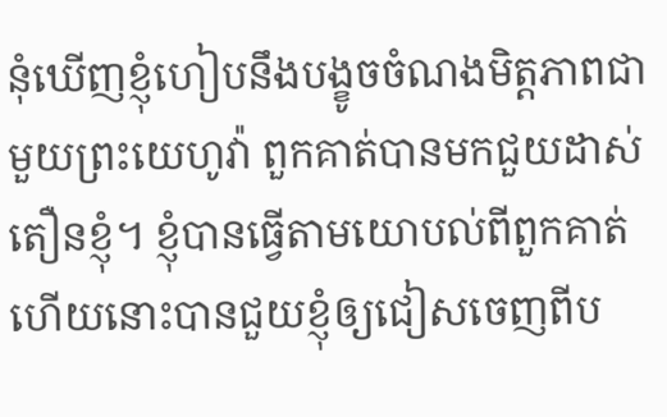នុំឃើញខ្ញុំហៀបនឹងបង្ខូចចំណងមិត្តភាពជាមួយព្រះយេហូវ៉ា ពួកគាត់បានមកជួយដាស់តឿនខ្ញុំ។ ខ្ញុំបានធ្វើតាមយោបល់ពីពួកគាត់ ហើយនោះបានជួយខ្ញុំឲ្យជៀសចេញពីប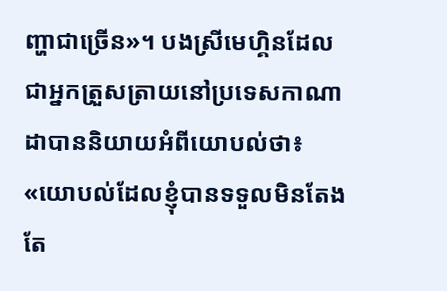ញ្ហាជាច្រើន»។ បងស្រីមេហ្គិនដែលជាអ្នកត្រួសត្រាយនៅប្រទេសកាណាដាបាននិយាយអំពីយោបល់ថា៖ «យោបល់ដែលខ្ញុំបានទទួលមិនតែងតែ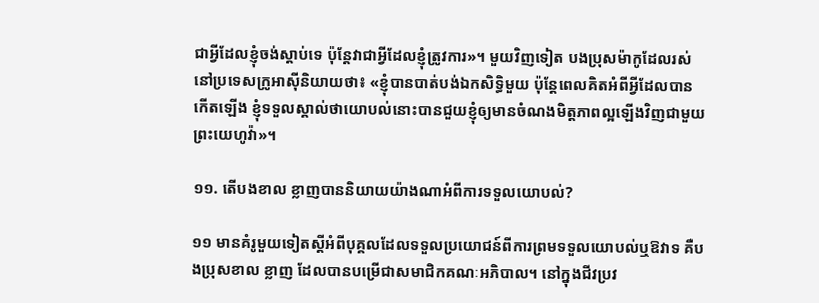ជាអ្វីដែលខ្ញុំចង់ស្ដាប់ទេ ប៉ុន្តែវាជាអ្វីដែលខ្ញុំត្រូវការ»។ មួយវិញទៀត បងប្រុសម៉ាកូដែលរស់នៅប្រទេសក្រូអាស៊ីនិយាយថា៖ «ខ្ញុំបានបាត់បង់ឯកសិទ្ធិមួយ ប៉ុន្តែពេលគិតអំពីអ្វីដែលបានកើតឡើង ខ្ញុំទទួលស្គាល់ថាយោបល់នោះបានជួយខ្ញុំឲ្យមានចំណងមិត្តភាពល្អឡើងវិញជាមួយព្រះយេហូវ៉ា»។

១១. តើបងខាល ខ្លាញបាននិយាយយ៉ាងណាអំពីការទទួលយោបល់?

១១ មានគំរូមួយទៀតស្ដីអំពីបុគ្គលដែលទទួលប្រយោជន៍ពីការព្រមទទួលយោបល់ឬឱវាទ គឺបងប្រុសខាល ខ្លាញ ដែលបានបម្រើជាសមាជិកគណៈអភិបាល។ នៅក្នុងជីវប្រវ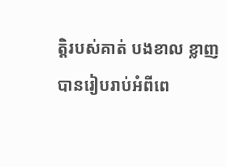ត្តិរបស់គាត់ បងខាល ខ្លាញបានរៀបរាប់អំពីពេ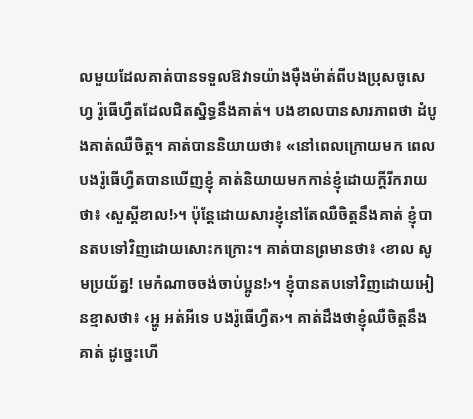លមួយដែលគាត់បានទទួលឱវាទយ៉ាងម៉ឺងម៉ាត់ពីបងប្រុសចូសេហ្វ រ៉ូធើហ្វឺតដែលជិតស្និទ្ធនឹងគាត់។ បងខាលបានសារភាពថា ដំបូងគាត់ឈឺចិត្ត។ គាត់បាននិយាយថា៖ «នៅពេលក្រោយមក ពេលបងរ៉ូធើហ្វឺតបានឃើញខ្ញុំ គាត់និយាយមកកាន់ខ្ញុំដោយក្ដីរីករាយថា៖ ‹សួស្ដីខាល!›។ ប៉ុន្តែដោយសារខ្ញុំនៅតែឈឺចិត្តនឹងគាត់ ខ្ញុំបានតបទៅវិញដោយសោះកក្រោះ។ គាត់បានព្រមានថា៖ ‹ខាល សូមប្រយ័ត្ន! មេកំណាចចង់ចាប់ប្អូន!›។ ខ្ញុំបានតបទៅវិញដោយអៀនខ្មាសថា៖ ‹អ្ហូ អត់អីទេ បងរ៉ូធើហ្វឺត›។ គាត់ដឹងថាខ្ញុំឈឺចិត្តនឹងគាត់ ដូច្នេះហើ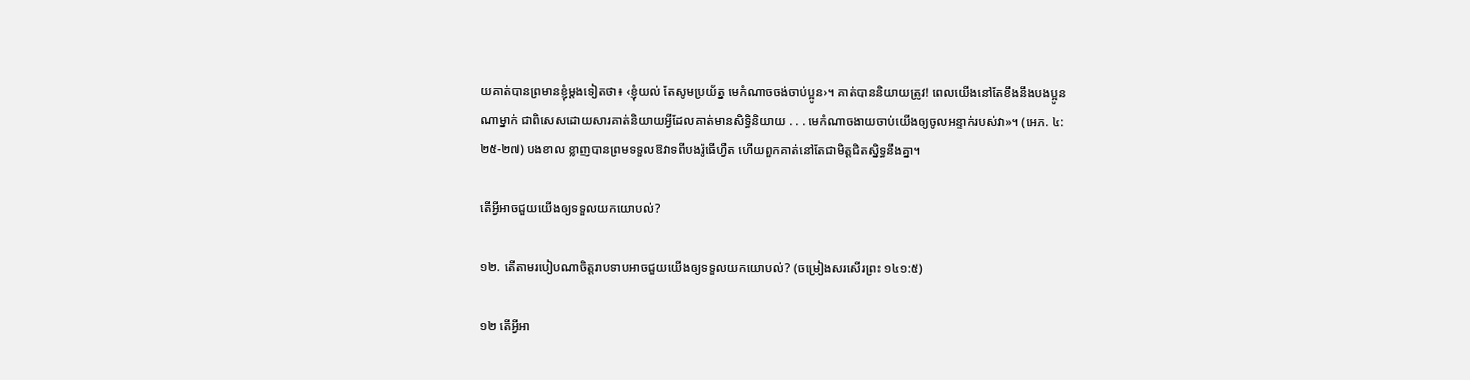យគាត់បានព្រមានខ្ញុំម្ដងទៀតថា៖ ‹ខ្ញុំយល់ តែសូមប្រយ័ត្ន មេកំណាចចង់ចាប់ប្អូន›។ គាត់បាននិយាយត្រូវ! ពេលយើងនៅតែខឹងនឹងបងប្អូនណាម្នាក់ ជាពិសេសដោយសារគាត់និយាយអ្វីដែលគាត់មានសិទ្ធិនិយាយ . . . មេកំណាចងាយចាប់យើងឲ្យចូលអន្ទាក់របស់វា»។ (អេភ. ៤:២៥-២៧) បងខាល ខ្លាញបានព្រមទទួលឱវាទពីបងរ៉ូធើហ្វឺត ហើយពួកគាត់នៅតែជាមិត្តជិតស្និទ្ធនឹងគ្នា។

តើអ្វីអាចជួយយើងឲ្យទទួលយកយោបល់?

១២. តើតាមរបៀបណាចិត្តរាបទាបអាចជួយយើងឲ្យទទួលយកយោបល់? (ចម្រៀងសរសើរព្រះ ១៤១:៥)

១២ តើអ្វីអា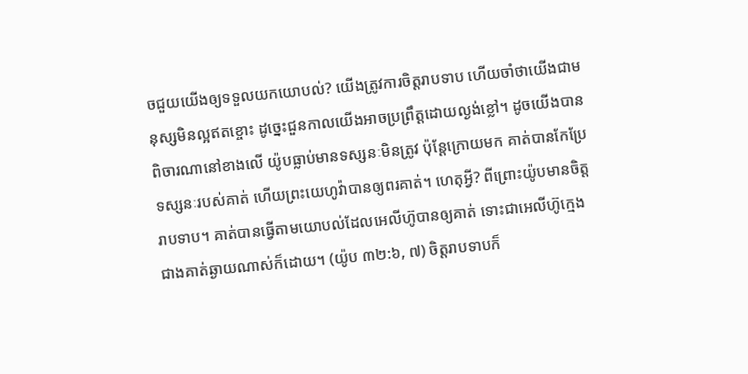ចជួយយើងឲ្យទទួលយកយោបល់? យើងត្រូវការចិត្តរាបទាប ហើយចាំថាយើងជាមនុស្សមិនល្អឥតខ្ចោះ ដូច្នេះជួនកាលយើងអាចប្រព្រឹត្តដោយល្ងង់ខ្លៅ។ ដូចយើងបានពិចារណានៅខាងលើ យ៉ូបធ្លាប់មានទស្សនៈមិនត្រូវ ប៉ុន្តែក្រោយមក គាត់បានកែប្រែទស្សនៈរបស់គាត់ ហើយព្រះយេហូវ៉ាបានឲ្យពរគាត់។ ហេតុអ្វី? ពីព្រោះយ៉ូបមានចិត្តរាបទាប។ គាត់បានធ្វើតាមយោបល់ដែលអេលីហ៊ូបានឲ្យគាត់ ទោះជាអេលីហ៊ូក្មេងជាងគាត់ឆ្ងាយណាស់ក៏ដោយ។ (យ៉ូប ៣២:៦, ៧) ចិត្តរាបទាបក៏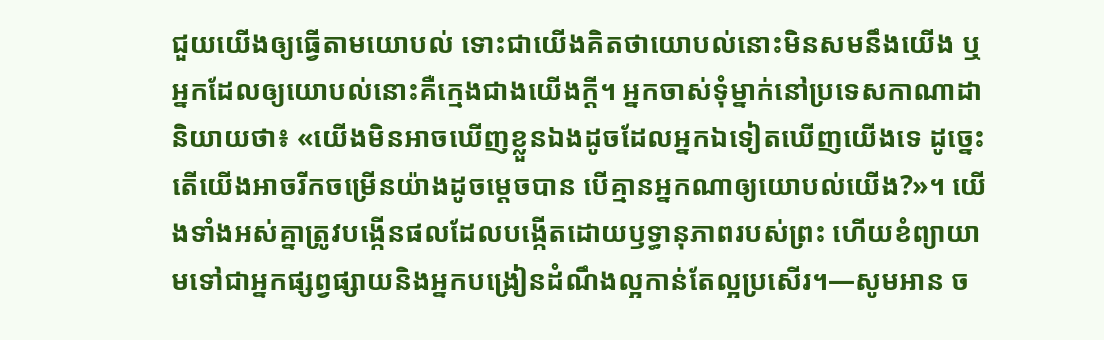ជួយយើងឲ្យធ្វើតាមយោបល់ ទោះជាយើងគិតថាយោបល់នោះមិនសមនឹងយើង ឬអ្នកដែលឲ្យយោបល់នោះគឺក្មេងជាងយើងក្ដី។ អ្នកចាស់ទុំម្នាក់នៅប្រទេសកាណាដានិយាយថា៖ «យើងមិនអាចឃើញខ្លួនឯងដូចដែលអ្នកឯទៀតឃើញយើងទេ ដូច្នេះតើយើងអាចរីកចម្រើនយ៉ាងដូចម្ដេចបាន បើគ្មានអ្នកណាឲ្យយោបល់យើង?»។ យើងទាំងអស់គ្នាត្រូវបង្កើនផលដែលបង្កើតដោយឫទ្ធានុភាពរបស់ព្រះ ហើយខំព្យាយាមទៅជាអ្នកផ្សព្វផ្សាយនិងអ្នកបង្រៀនដំណឹងល្អកាន់តែល្អប្រសើរ។—សូមអាន ច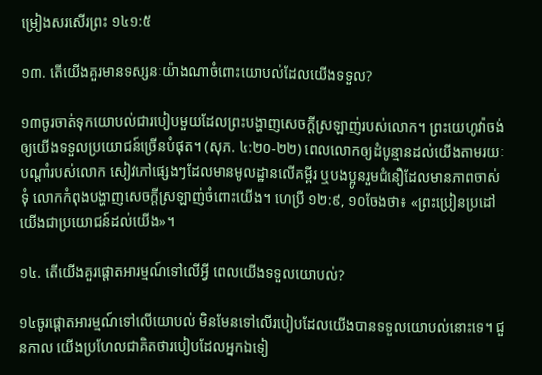ម្រៀងសរសើរព្រះ ១៤១:៥

១៣. តើយើងគួរមានទស្សនៈយ៉ាងណាចំពោះយោបល់ដែលយើងទទួល?

១៣ចូរចាត់ទុកយោបល់ជារបៀបមួយដែលព្រះបង្ហាញសេចក្ដីស្រឡាញ់របស់លោក។ ព្រះយេហូវ៉ាចង់ឲ្យយើងទទួលប្រយោជន៍ច្រើនបំផុត។ (សុភ. ៤:២០-២២) ពេលលោកឲ្យដំបូន្មានដល់យើងតាមរយៈបណ្ដាំរបស់លោក សៀវភៅផ្សេងៗដែលមានមូលដ្ឋានលើគម្ពីរ ឬបងប្អូនរួមជំនឿដែលមានភាពចាស់ទុំ លោកកំពុងបង្ហាញសេចក្ដីស្រឡាញ់ចំពោះយើង។ ហេប្រឺ ១២:៩, ១០ចែងថា៖ «ព្រះប្រៀនប្រដៅយើងជាប្រយោជន៍ដល់យើង»។

១៤. តើយើងគួរផ្ដោតអារម្មណ៍ទៅលើអ្វី ពេលយើងទទួលយោបល់?

១៤ចូរផ្ដោតអារម្មណ៍ទៅលើយោបល់ មិនមែនទៅលើរបៀបដែលយើងបានទទួលយោបល់នោះទេ។ ជួនកាល យើងប្រហែលជាគិតថារបៀបដែលអ្នកឯទៀ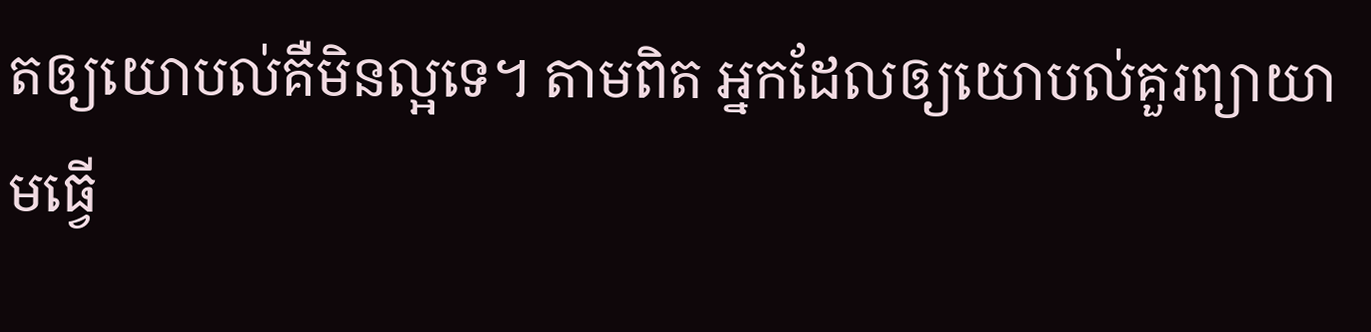តឲ្យយោបល់គឺមិនល្អទេ។ តាមពិត អ្នកដែលឲ្យយោបល់គួរព្យាយាមធ្វើ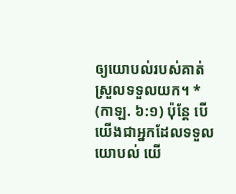ឲ្យយោបល់របស់គាត់ស្រួលទទួលយក។ * (កាឡ. ៦:១) ប៉ុន្តែ បើយើងជាអ្នកដែលទទួលយោបល់ យើ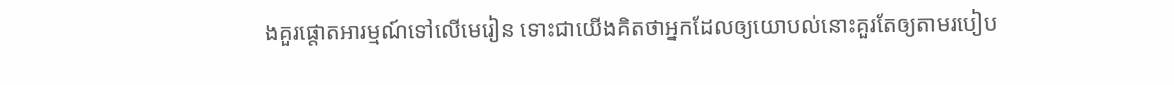ងគួរផ្ដោតអារម្មណ៍ទៅលើមេរៀន ទោះជាយើងគិតថាអ្នកដែលឲ្យយោបល់នោះគួរតែឲ្យតាមរបៀប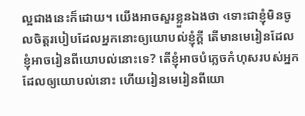ល្អជាងនេះក៏ដោយ។ យើងអាចសួរខ្លួនឯងថា ‹ទោះជាខ្ញុំមិនចូលចិត្តរបៀបដែលអ្នកនោះឲ្យយោបល់ខ្ញុំក្ដី តើមានមេរៀនដែលខ្ញុំអាចរៀនពីយោបល់នោះទេ? តើខ្ញុំអាចបំភ្លេចកំហុសរបស់អ្នកដែលឲ្យយោបល់នោះ ហើយរៀនមេរៀនពីយោ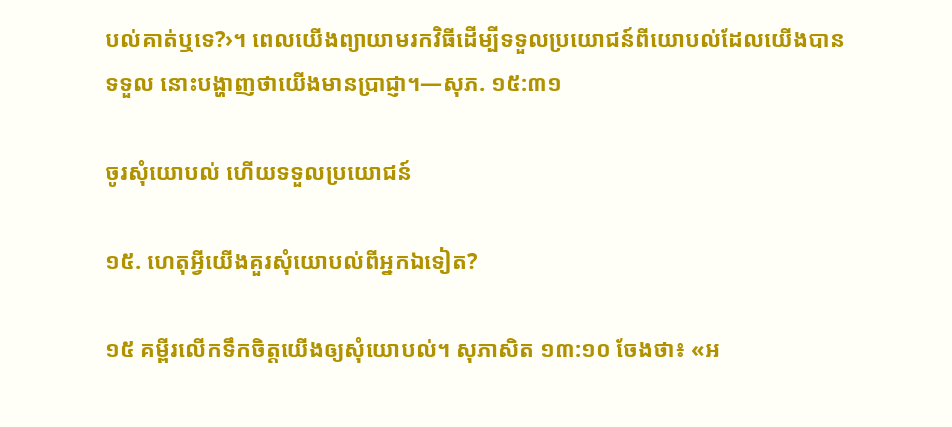បល់គាត់ឬទេ?›។ ពេលយើងព្យាយាមរកវិធីដើម្បីទទួលប្រយោជន៍ពីយោបល់ដែលយើងបានទទួល នោះបង្ហាញថាយើងមានប្រាជ្ញា។—សុភ. ១៥:៣១

ចូរសុំយោបល់ ហើយទទួលប្រយោជន៍

១៥. ហេតុអ្វីយើងគួរសុំយោបល់ពីអ្នកឯទៀត?

១៥ គម្ពីរលើកទឹកចិត្តយើងឲ្យសុំយោបល់។ សុភាសិត ១៣:១០ ចែងថា៖ «អ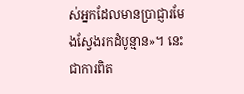ស់អ្នកដែលមានប្រាជ្ញារមែងស្វែងរកដំបូន្មាន»។ នេះជាការពិត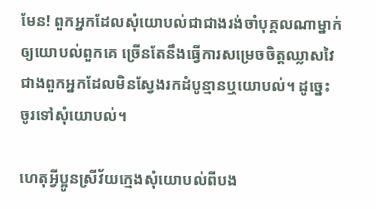មែន! ពួកអ្នកដែលសុំយោបល់ជាជាងរង់ចាំបុគ្គលណាម្នាក់ឲ្យយោបល់ពួកគេ ច្រើនតែនឹងធ្វើការសម្រេចចិត្តឈ្លាសវៃជាងពួកអ្នកដែលមិនស្វែងរកដំបូន្មានឬយោបល់។ ដូច្នេះ ចូរទៅសុំយោបល់។

ហេតុអ្វីប្អូនស្រីវ័យក្មេងសុំយោបល់ពីបង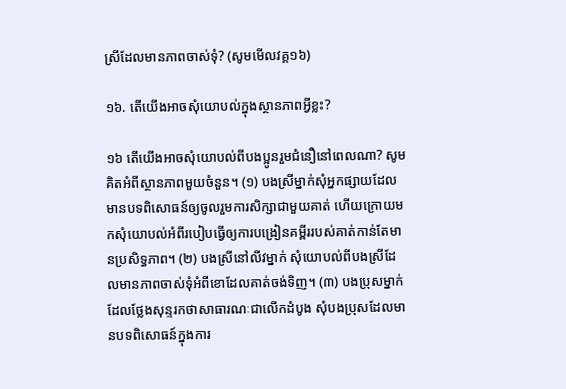ស្រីដែលមានភាពចាស់ទុំ? (សូមមើលវគ្គ១៦)

១៦. តើយើងអាចសុំយោបល់ក្នុងស្ថានភាពអ្វីខ្លះ?

១៦ តើយើងអាចសុំយោបល់ពីបងប្អូនរួមជំនឿនៅពេលណា? សូមគិតអំពីស្ថានភាពមួយចំនួន។ (១) បងស្រីម្នាក់សុំអ្នកផ្សាយដែលមានបទពិសោធន៍ឲ្យចូលរួមការសិក្សាជាមួយគាត់ ហើយក្រោយមកសុំយោបល់អំពីរបៀបធ្វើឲ្យការបង្រៀនគម្ពីររបស់គាត់កាន់តែមានប្រសិទ្ធភាព។ (២) បងស្រីនៅលីវម្នាក់ សុំយោបល់ពីបងស្រីដែលមានភាពចាស់ទុំអំពីខោដែលគាត់ចង់ទិញ។ (៣) បងប្រុសម្នាក់ដែលថ្លែងសុន្ទរកថាសាធារណៈជាលើកដំបូង សុំបងប្រុសដែលមានបទពិសោធន៍ក្នុងការ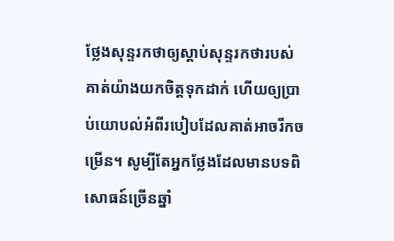ថ្លែងសុន្ទរកថាឲ្យស្ដាប់សុន្ទរកថារបស់គាត់យ៉ាងយកចិត្តទុកដាក់ ហើយឲ្យប្រាប់យោបល់អំពីរបៀបដែលគាត់អាចរីកចម្រើន។ សូម្បីតែអ្នកថ្លែងដែលមានបទពិសោធន៍ច្រើនឆ្នាំ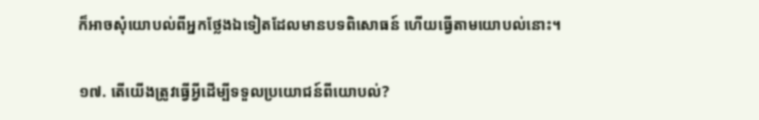ក៏អាចសុំយោបល់ពីអ្នកថ្លែងឯទៀតដែលមានបទពិសោធន៍ ហើយធ្វើតាមយោបល់នោះ។

១៧. តើយើងត្រូវធ្វើអ្វីដើម្បីទទួលប្រយោជន៍ពីយោបល់?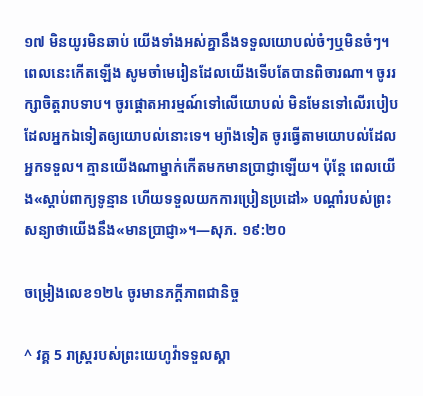១៧ មិនយូរមិនឆាប់ យើងទាំងអស់គ្នានឹងទទួលយោបល់ចំៗឬមិនចំៗ។ ពេលនេះកើតឡើង សូមចាំមេរៀនដែលយើងទើបតែបានពិចារណា។ ចូររក្សាចិត្តរាបទាប។ ចូរផ្ដោតអារម្មណ៍ទៅលើយោបល់ មិនមែនទៅលើរបៀបដែលអ្នកឯទៀតឲ្យយោបល់នោះទេ។ ម្យ៉ាងទៀត ចូរធ្វើតាមយោបល់ដែលអ្នកទទួល។ គ្មានយើងណាម្នាក់កើតមកមានប្រាជ្ញាឡើយ។ ប៉ុន្តែ ពេលយើង«ស្ដាប់ពាក្យទូន្មាន ហើយទទួលយកការប្រៀនប្រដៅ» បណ្ដាំរបស់ព្រះសន្យាថាយើងនឹង«មានប្រាជ្ញា»។—សុភ. ១៩:២០

ចម្រៀងលេខ១២៤ ចូរមានភក្ដីភាពជានិច្ច

^ វគ្គ 5 រាស្ត្ររបស់ព្រះយេហូវ៉ាទទួលស្គា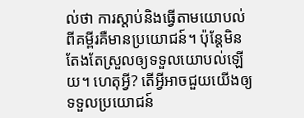ល់ថា ការស្ដាប់និងធ្វើតាមយោបល់ពីគម្ពីរគឺមានប្រយោជន៍។ ប៉ុន្តែមិនតែងតែស្រួលឲ្យទទួលយោបល់ឡើយ។ ហេតុអ្វី? តើអ្វីអាចជួយយើងឲ្យទទួលប្រយោជន៍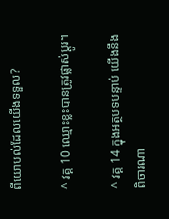ពីយោបល់ដែលយើងទទួល?

^ វគ្គ 10 ឈ្មោះខ្លះបានត្រូវផ្លាស់ប្ដូរ។

^ វគ្គ 14 ក្នុងអត្ថបទបន្ទាប់ យើងនឹងពិចារណា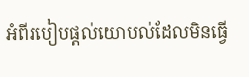អំពីរបៀបផ្ដល់យោបល់ដែលមិនធ្វើ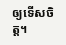ឲ្យទើសចិត្ត។